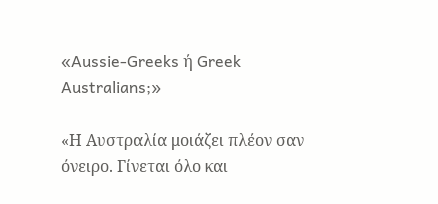«Aussie-Greeks ή Greek Australians;»

«Η Αυστραλία μοιάζει πλέον σαν όνειρο. Γίνεται όλο και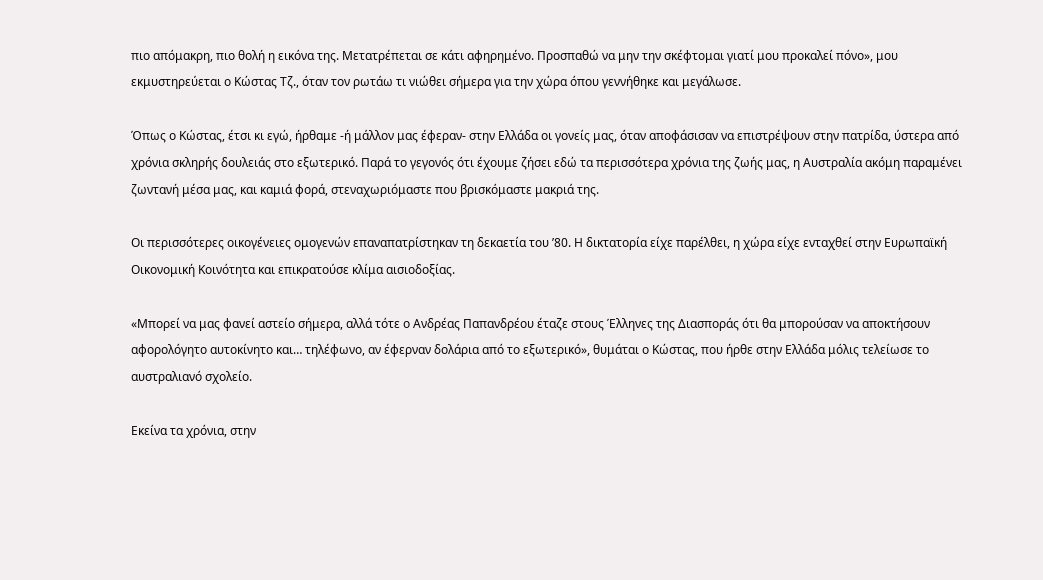πιο απόμακρη, πιο θολή η εικόνα της. Μετατρέπεται σε κάτι αφηρημένο. Προσπαθώ να μην την σκέφτομαι γιατί μου προκαλεί πόνο», μου εκμυστηρεύεται ο Κώστας Τζ., όταν τον ρωτάω τι νιώθει σήμερα για την χώρα όπου γεννήθηκε και μεγάλωσε.

Όπως ο Κώστας, έτσι κι εγώ, ήρθαμε -ή μάλλον μας έφεραν- στην Ελλάδα οι γονείς μας, όταν αποφάσισαν να επιστρέψουν στην πατρίδα, ύστερα από χρόνια σκληρής δουλειάς στο εξωτερικό. Παρά το γεγονός ότι έχουμε ζήσει εδώ τα περισσότερα χρόνια της ζωής μας, η Αυστραλία ακόμη παραμένει ζωντανή μέσα μας, και καμιά φορά, στεναχωριόμαστε που βρισκόμαστε μακριά της.

Οι περισσότερες οικογένειες ομογενών επαναπατρίστηκαν τη δεκαετία του ’80. Η δικτατορία είχε παρέλθει, η χώρα είχε ενταχθεί στην Ευρωπαϊκή Οικονομική Κοινότητα και επικρατούσε κλίμα αισιοδοξίας.

«Μπορεί να μας φανεί αστείο σήμερα, αλλά τότε ο Ανδρέας Παπανδρέου έταζε στους Έλληνες της Διασποράς ότι θα μπορούσαν να αποκτήσουν αφορολόγητο αυτοκίνητο και… τηλέφωνο, αν έφερναν δολάρια από το εξωτερικό», θυμάται ο Κώστας, που ήρθε στην Ελλάδα μόλις τελείωσε το αυστραλιανό σχολείο.

Εκείνα τα χρόνια, στην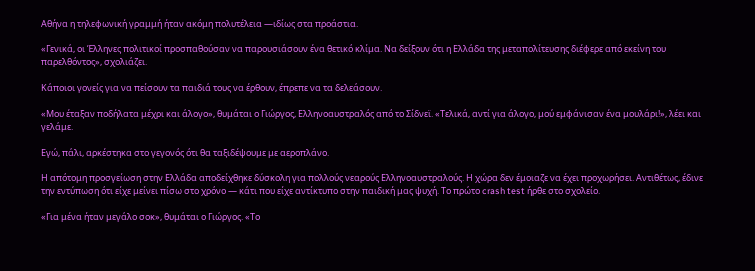Αθήνα η τηλεφωνική γραμμή ήταν ακόμη πολυτέλεια —ιδίως στα προάστια.

«Γενικά, οι Έλληνες πολιτικοί προσπαθούσαν να παρουσιάσουν ένα θετικό κλίμα. Να δείξουν ότι η Ελλάδα της μεταπολίτευσης διέφερε από εκείνη του παρελθόντος», σχολιάζει.

Κάποιοι γονείς για να πείσουν τα παιδιά τους να έρθουν, έπρεπε να τα δελεάσουν.

«Μου έταξαν ποδήλατα μέχρι και άλογο», θυμάται ο Γιώργος, Ελληνοαυστραλός από το Σίδνεϊ. «Τελικά, αντί για άλογο, μού εμφάνισαν ένα μουλάρι!», λέει και γελάμε.

Εγώ, πάλι, αρκέστηκα στο γεγονός ότι θα ταξιδέψουμε με αεροπλάνο.

Η απότομη προσγείωση στην Ελλάδα αποδείχθηκε δύσκολη για πολλούς νεαρούς Ελληνοαυστραλούς. Η χώρα δεν έμοιαζε να έχει προχωρήσει. Αντιθέτως, έδινε την εντύπωση ότι είχε μείνει πίσω στο χρόνο — κάτι που είχε αντίκτυπο στην παιδική μας ψυχή. Το πρώτο crash test ήρθε στο σχολείο.

«Για μένα ήταν μεγάλο σοκ», θυμάται ο Γιώργος. «Το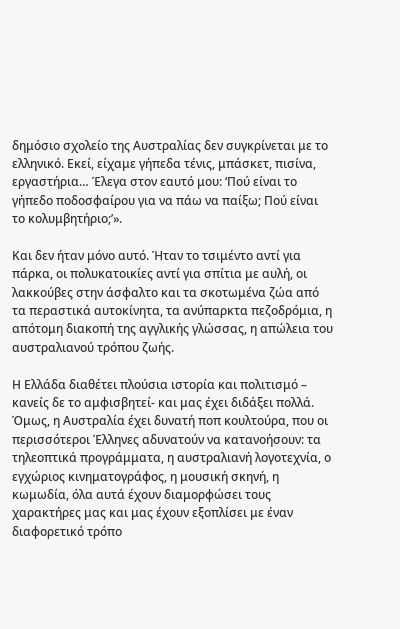δημόσιο σχολείο της Αυστραλίας δεν συγκρίνεται με το ελληνικό. Εκεί, είχαμε γήπεδα τένις, μπάσκετ, πισίνα, εργαστήρια… Έλεγα στον εαυτό μου: ‘Πού είναι το γήπεδο ποδοσφαίρου για να πάω να παίξω; Πού είναι το κολυμβητήριο;’».

Και δεν ήταν μόνο αυτό. Ήταν το τσιμέντο αντί για πάρκα, οι πολυκατοικίες αντί για σπίτια με αυλή, οι λακκούβες στην άσφαλτο και τα σκοτωμένα ζώα από τα περαστικά αυτοκίνητα, τα ανύπαρκτα πεζοδρόμια, η απότομη διακοπή της αγγλικής γλώσσας, η απώλεια του αυστραλιανού τρόπου ζωής.

Η Ελλάδα διαθέτει πλούσια ιστορία και πολιτισμό – κανείς δε το αμφισβητεί- και μας έχει διδάξει πολλά. Όμως, η Αυστραλία έχει δυνατή ποπ κουλτούρα, που οι περισσότεροι Έλληνες αδυνατούν να κατανοήσουν: τα τηλεοπτικά προγράμματα, η αυστραλιανή λογοτεχνία, ο εγχώριος κινηματογράφος, η μουσική σκηνή, η κωμωδία, όλα αυτά έχουν διαμορφώσει τους χαρακτήρες μας και μας έχουν εξοπλίσει με έναν διαφορετικό τρόπο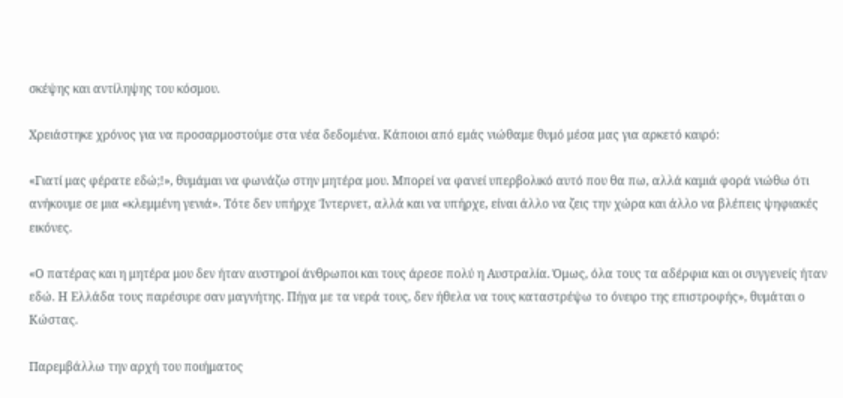σκέψης και αντίληψης του κόσμου.

Χρειάστηκε χρόνος για να προσαρμοστούμε στα νέα δεδομένα. Κάποιοι από εμάς νιώθαμε θυμό μέσα μας για αρκετό καιρό:

«Γιατί μας φέρατε εδώ;!», θυμάμαι να φωνάζω στην μητέρα μου. Μπορεί να φανεί υπερβολικό αυτό που θα πω, αλλά καμιά φορά νιώθω ότι ανήκουμε σε μια «κλεμμένη γενιά». Τότε δεν υπήρχε Ίντερνετ, αλλά και να υπήρχε, είναι άλλο να ζεις την χώρα και άλλο να βλέπεις ψηφιακές εικόνες.

«Ο πατέρας και η μητέρα μου δεν ήταν αυστηροί άνθρωποι και τους άρεσε πολύ η Αυστραλία. Όμως, όλα τους τα αδέρφια και οι συγγενείς ήταν εδώ. Η Ελλάδα τους παρέσυρε σαν μαγνήτης. Πήγα με τα νερά τους, δεν ήθελα να τους καταστρέψω το όνειρο της επιστροφής», θυμάται ο Κώστας.

Παρεμβάλλω την αρχή του ποιήματος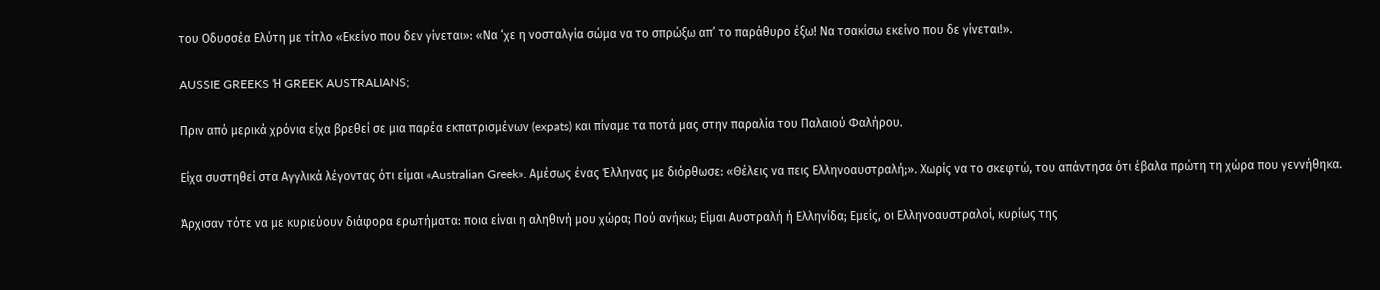του Οδυσσέα Ελύτη με τίτλο «Εκείνο που δεν γίνεται»: «Να ‘χε η νοσταλγία σώμα να το σπρώξω απ’ το παράθυρο έξω! Να τσακίσω εκείνο που δε γίνεται!».

AUSSIE GREEKS Ή GREEK AUSTRALIANS;

Πριν από μερικά χρόνια είχα βρεθεί σε μια παρέα εκπατρισμένων (expats) και πίναμε τα ποτά μας στην παραλία του Παλαιού Φαλήρου.

Είχα συστηθεί στα Αγγλικά λέγοντας ότι είμαι «Australian Greek». Αμέσως ένας Έλληνας με διόρθωσε: «Θέλεις να πεις Ελληνοαυστραλή;». Χωρίς να το σκεφτώ, του απάντησα ότι έβαλα πρώτη τη χώρα που γεννήθηκα.

Άρχισαν τότε να με κυριεύουν διάφορα ερωτήματα: ποια είναι η αληθινή μου χώρα; Πού ανήκω; Είμαι Αυστραλή ή Ελληνίδα; Εμείς, οι Ελληνοαυστραλοί, κυρίως της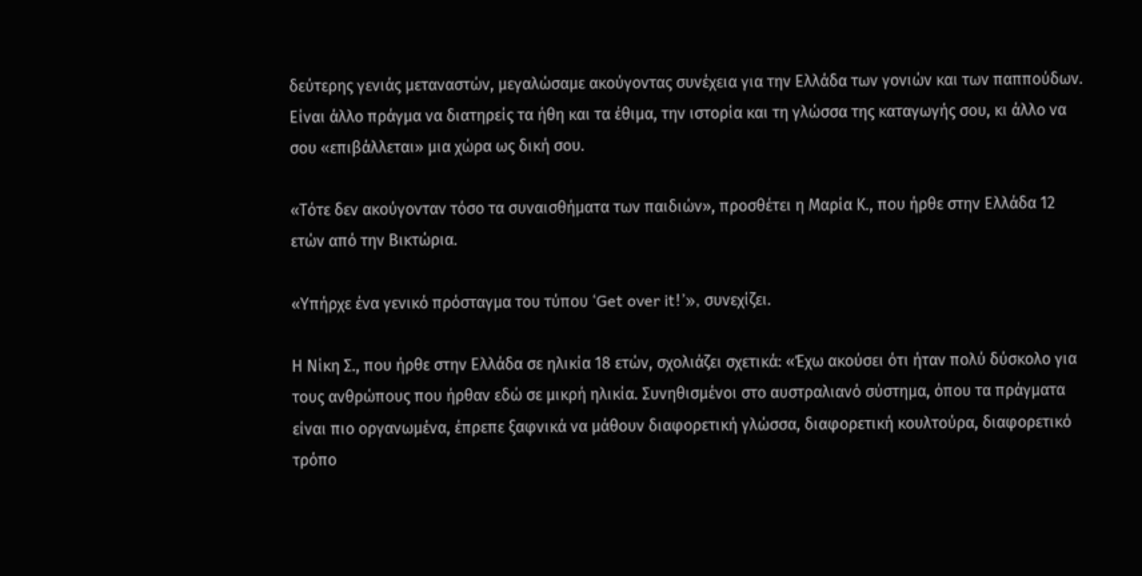δεύτερης γενιάς μεταναστών, μεγαλώσαμε ακούγοντας συνέχεια για την Ελλάδα των γονιών και των παππούδων. Είναι άλλο πράγμα να διατηρείς τα ήθη και τα έθιμα, την ιστορία και τη γλώσσα της καταγωγής σου, κι άλλο να σου «επιβάλλεται» μια χώρα ως δική σου.

«Τότε δεν ακούγονταν τόσο τα συναισθήματα των παιδιών», προσθέτει η Μαρία Κ., που ήρθε στην Ελλάδα 12 ετών από την Βικτώρια.

«Υπήρχε ένα γενικό πρόσταγμα του τύπου ‘Get over it!’», συνεχίζει.

Η Νίκη Σ., που ήρθε στην Ελλάδα σε ηλικία 18 ετών, σχολιάζει σχετικά: «Έχω ακούσει ότι ήταν πολύ δύσκολο για τους ανθρώπους που ήρθαν εδώ σε μικρή ηλικία. Συνηθισμένοι στο αυστραλιανό σύστημα, όπου τα πράγματα είναι πιο οργανωμένα, έπρεπε ξαφνικά να μάθουν διαφορετική γλώσσα, διαφορετική κουλτούρα, διαφορετικό τρόπο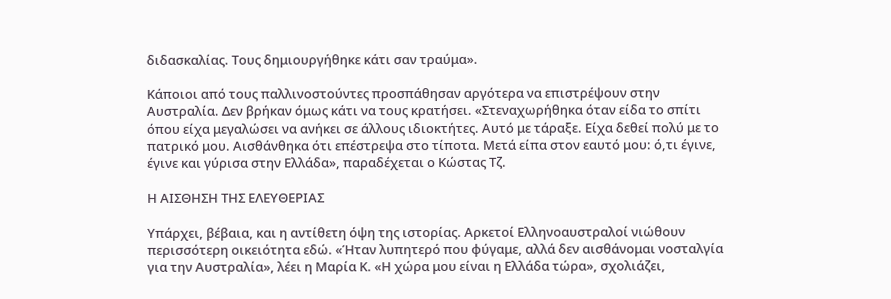διδασκαλίας. Τους δημιουργήθηκε κάτι σαν τραύμα».

Κάποιοι από τους παλλινοστούντες προσπάθησαν αργότερα να επιστρέψουν στην Αυστραλία. Δεν βρήκαν όμως κάτι να τους κρατήσει. «Στεναχωρήθηκα όταν είδα το σπίτι όπου είχα μεγαλώσει να ανήκει σε άλλους ιδιοκτήτες. Αυτό με τάραξε. Είχα δεθεί πολύ με το πατρικό μου. Αισθάνθηκα ότι επέστρεψα στο τίποτα. Μετά είπα στον εαυτό μου: ό,τι έγινε, έγινε και γύρισα στην Ελλάδα», παραδέχεται ο Κώστας Τζ.

Η ΑΙΣΘΗΣΗ ΤΗΣ ΕΛΕΥΘΕΡΙΑΣ

Υπάρχει, βέβαια, και η αντίθετη όψη της ιστορίας. Αρκετοί Ελληνοαυστραλοί νιώθουν περισσότερη οικειότητα εδώ. «Ήταν λυπητερό που φύγαμε, αλλά δεν αισθάνομαι νοσταλγία για την Αυστραλία», λέει η Μαρία Κ. «Η χώρα μου είναι η Ελλάδα τώρα», σχολιάζει,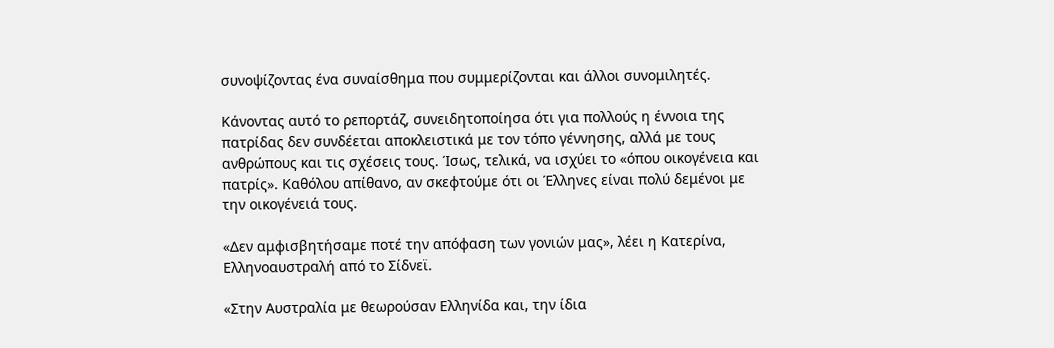συνοψίζοντας ένα συναίσθημα που συμμερίζονται και άλλοι συνομιλητές.

Κάνοντας αυτό το ρεπορτάζ, συνειδητοποίησα ότι για πολλούς η έννοια της πατρίδας δεν συνδέεται αποκλειστικά με τον τόπο γέννησης, αλλά με τους ανθρώπους και τις σχέσεις τους. Ίσως, τελικά, να ισχύει το «όπου οικογένεια και πατρίς». Καθόλου απίθανο, αν σκεφτούμε ότι οι Έλληνες είναι πολύ δεμένοι με την οικογένειά τους.

«Δεν αμφισβητήσαμε ποτέ την απόφαση των γονιών μας», λέει η Κατερίνα, Ελληνοαυστραλή από το Σίδνεϊ.

«Στην Αυστραλία με θεωρούσαν Ελληνίδα και, την ίδια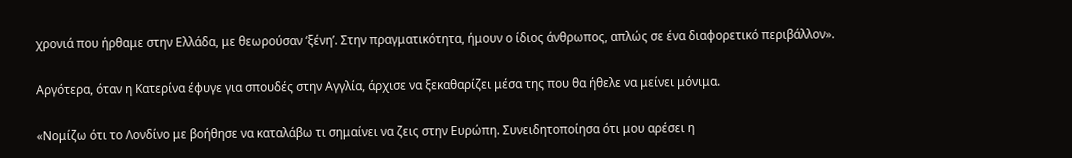χρονιά που ήρθαμε στην Ελλάδα, με θεωρούσαν ‘ξένη’. Στην πραγματικότητα, ήμουν ο ίδιος άνθρωπος, απλώς σε ένα διαφορετικό περιβάλλον».

Αργότερα, όταν η Κατερίνα έφυγε για σπουδές στην Αγγλία, άρχισε να ξεκαθαρίζει μέσα της που θα ήθελε να μείνει μόνιμα.

«Νομίζω ότι το Λονδίνο με βοήθησε να καταλάβω τι σημαίνει να ζεις στην Ευρώπη. Συνειδητοποίησα ότι μου αρέσει η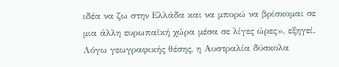ιδέα να ζω στην Ελλάδα και να μπορώ να βρίσκομαι σε μια άλλη ευρωπαϊκή χώρα μέσα σε λίγες ώρες», εξηγεί. Λόγω γεωγραφικής θέσης, η Αυστραλία δύσκολα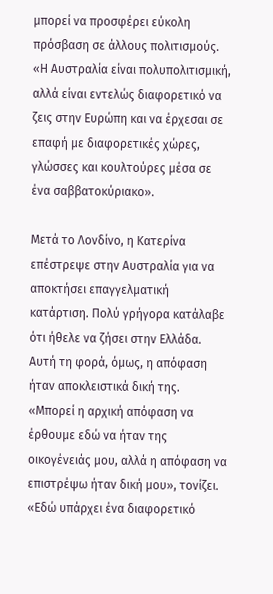μπορεί να προσφέρει εύκολη πρόσβαση σε άλλους πολιτισμούς. «Η Αυστραλία είναι πολυπολιτισμική, αλλά είναι εντελώς διαφορετικό να ζεις στην Ευρώπη και να έρχεσαι σε επαφή με διαφορετικές χώρες, γλώσσες και κουλτούρες μέσα σε ένα σαββατοκύριακο».

Μετά το Λονδίνο, η Κατερίνα επέστρεψε στην Αυστραλία για να αποκτήσει επαγγελματική κατάρτιση. Πολύ γρήγορα κατάλαβε ότι ήθελε να ζήσει στην Ελλάδα. Αυτή τη φορά, όμως, η απόφαση ήταν αποκλειστικά δική της. «Μπορεί η αρχική απόφαση να έρθουμε εδώ να ήταν της οικογένειάς μου, αλλά η απόφαση να επιστρέψω ήταν δική μου», τονίζει. «Εδώ υπάρχει ένα διαφορετικό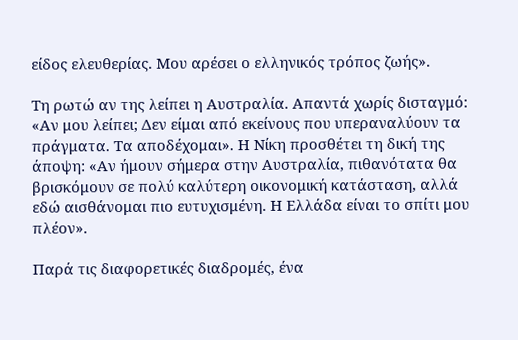είδος ελευθερίας. Μου αρέσει ο ελληνικός τρόπος ζωής».

Τη ρωτώ αν της λείπει η Αυστραλία. Απαντά χωρίς δισταγμό: «Αν μου λείπει; Δεν είμαι από εκείνους που υπεραναλύουν τα πράγματα. Τα αποδέχομαι». Η Νίκη προσθέτει τη δική της άποψη: «Αν ήμουν σήμερα στην Αυστραλία, πιθανότατα θα βρισκόμουν σε πολύ καλύτερη οικονομική κατάσταση, αλλά εδώ αισθάνομαι πιο ευτυχισμένη. Η Ελλάδα είναι το σπίτι μου πλέον».

Παρά τις διαφορετικές διαδρομές, ένα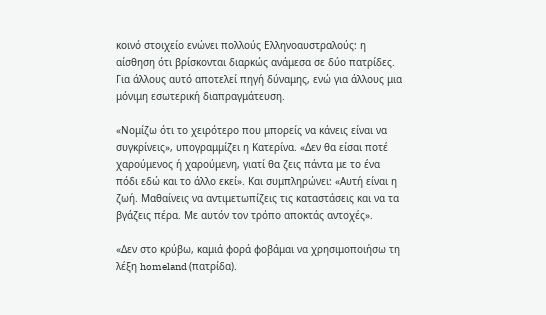κοινό στοιχείο ενώνει πολλούς Ελληνοαυστραλούς: η αίσθηση ότι βρίσκονται διαρκώς ανάμεσα σε δύο πατρίδες. Για άλλους αυτό αποτελεί πηγή δύναμης, ενώ για άλλους μια μόνιμη εσωτερική διαπραγμάτευση.

«Νομίζω ότι το χειρότερο που μπορείς να κάνεις είναι να συγκρίνεις», υπογραμμίζει η Κατερίνα. «Δεν θα είσαι ποτέ χαρούμενος ή χαρούμενη, γιατί θα ζεις πάντα με το ένα πόδι εδώ και το άλλο εκεί». Και συμπληρώνει: «Αυτή είναι η ζωή. Μαθαίνεις να αντιμετωπίζεις τις καταστάσεις και να τα βγάζεις πέρα. Με αυτόν τον τρόπο αποκτάς αντοχές».

«Δεν στο κρύβω, καμιά φορά φοβάμαι να χρησιμοποιήσω τη λέξη homeland (πατρίδα).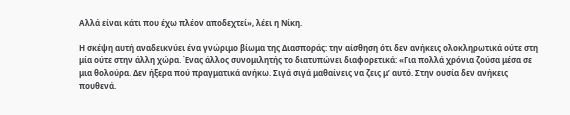Αλλά είναι κάτι που έχω πλέον αποδεχτεί», λέει η Νίκη.

Η σκέψη αυτή αναδεικνύει ένα γνώριμο βίωμα της Διασποράς: την αίσθηση ότι δεν ανήκεις ολοκληρωτικά ούτε στη μία ούτε στην άλλη χώρα. Ένας άλλος συνομιλητής το διατυπώνει διαφορετικά: «Για πολλά χρόνια ζούσα μέσα σε μια θολούρα. Δεν ήξερα πού πραγματικά ανήκω. Σιγά σιγά μαθαίνεις να ζεις μ’ αυτό. Στην ουσία δεν ανήκεις πουθενά.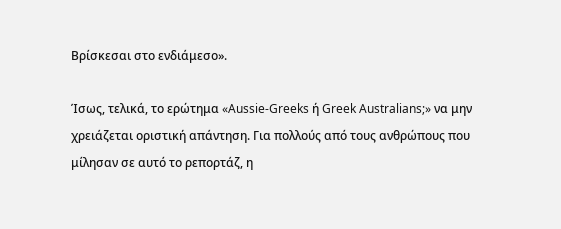Βρίσκεσαι στο ενδιάμεσο».

Ίσως, τελικά, το ερώτημα «Aussie-Greeks ή Greek Australians;» να μην χρειάζεται οριστική απάντηση. Για πολλούς από τους ανθρώπους που μίλησαν σε αυτό το ρεπορτάζ, η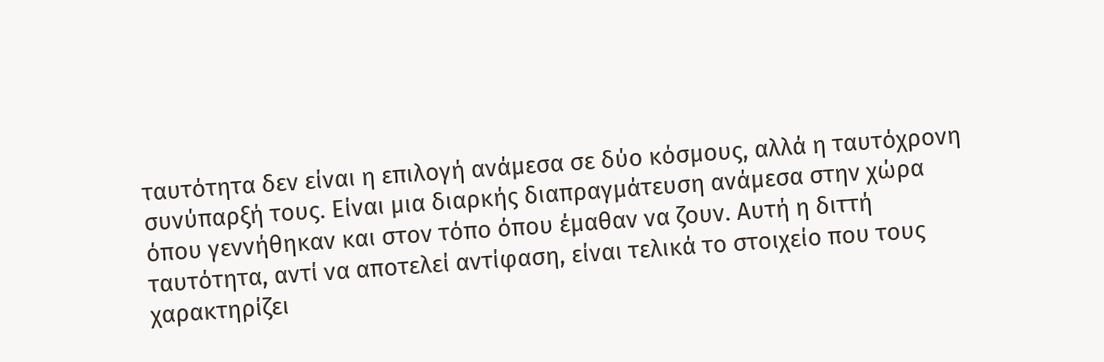ταυτότητα δεν είναι η επιλογή ανάμεσα σε δύο κόσμους, αλλά η ταυτόχρονη συνύπαρξή τους. Είναι μια διαρκής διαπραγμάτευση ανάμεσα στην χώρα όπου γεννήθηκαν και στον τόπο όπου έμαθαν να ζουν. Αυτή η διττή ταυτότητα, αντί να αποτελεί αντίφαση, είναι τελικά το στοιχείο που τους χαρακτηρίζει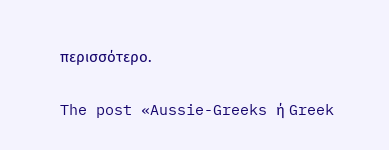περισσότερο.

The post «Aussie-Greeks ή Greek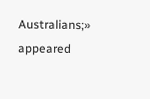Australians;» appeared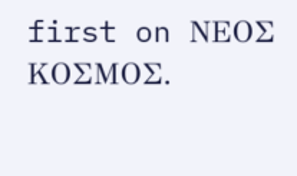first on ΝΕΟΣ ΚΟΣΜΟΣ.